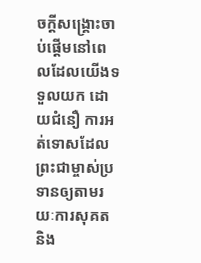ចក្ដីសង្គ្រោះចាប់ផ្ដើមនៅពេលដែលយើងទទួលយក ដោយជំនឿ ការអត់ទោសដែលព្រះជាម្ចាស់ប្រទានឲ្យតាមរយៈការសុគត និង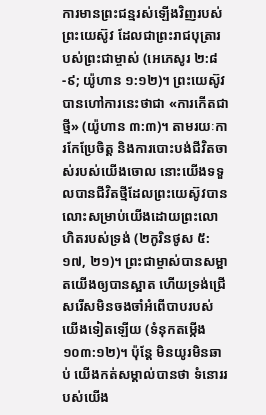ការមានព្រះជន្មរស់ឡើងវិញរបស់ព្រះយេស៊ូវ ដែលជាព្រះរាជបុត្រារបស់ព្រះជាម្ចាស់ (អេភេសូរ ២:៨-៩; យ៉ូហាន ១:១២)។ ព្រះយេស៊ូវបានហៅការនេះថាជា «ការកើតជាថ្មី» (យ៉ូហាន ៣:៣)។ តាមរយៈការកែប្រែចិត្ត និងការបោះបង់ជីវិតចាស់របស់យើងចោល នោះយើងទទួលបានជីវិតថ្មីដែលព្រះយេស៊ូវបានលោះសម្រាប់យើងដោយព្រះលោហិតរបស់ទ្រង់ (២កូរិនថូស ៥:១៧, ២១)។ ព្រះជាម្ចាស់បានសម្អាតយើងឲ្យបានស្អាត ហើយទ្រង់ជ្រើសរើសមិនចងចាំអំពើបាបរបស់យើងទៀតឡើយ (ទំនុកតម្កើង ១០៣:១២)។ ប៉ុន្តែ មិនយូរមិនឆាប់ យើងកត់សម្គាល់បានថា ទំនោររបស់យើង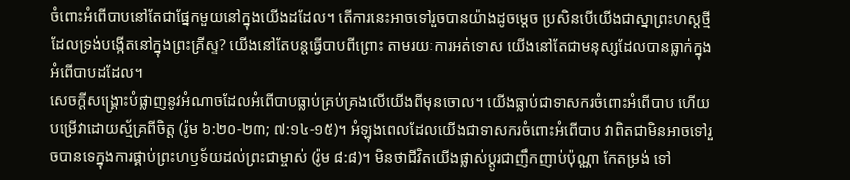ចំពោះអំពើបាបនៅតែជាផ្នែកមួយនៅក្នុងយើងដដែល។ តើការនេះអាចទៅរួចបានយ៉ាងដូចម្ដេច ប្រសិនបើយើងជាស្នាព្រះហស្តថ្មីដែលទ្រង់បង្កើតនៅក្នុងព្រះគ្រីស្ទ? យើងនៅតែបន្តធ្វើបាបពីព្រោះ តាមរយៈការអត់ទោស យើងនៅតែជាមនុស្សដែលបានធ្លាក់ក្នុងអំពើបាបដដែល។
សេចក្ដីសង្គ្រោះបំផ្លាញនូវអំណាចដែលអំពើបាបធ្លាប់គ្រប់គ្រងលើយើងពីមុនចោល។ យើងធ្លាប់ជាទាសករចំពោះអំពើបាប ហើយបម្រើវាដោយស្ម័គ្រពីចិត្ត (រ៉ូម ៦:២០-២៣; ៧:១៤-១៥)។ អំឡុងពេលដែលយើងជាទាសករចំពោះអំពើបាប វាពិតជាមិនអាចទៅរួចបានទេក្នុងការផ្គាប់ព្រះហឫទ័យដល់ព្រះជាម្ចាស់ (រ៉ូម ៨:៨)។ មិនថាជីវិតយើងផ្លាស់ប្ដូរជាញឹកញាប់ប៉ុណ្ណា កែតម្រង់ ទៅ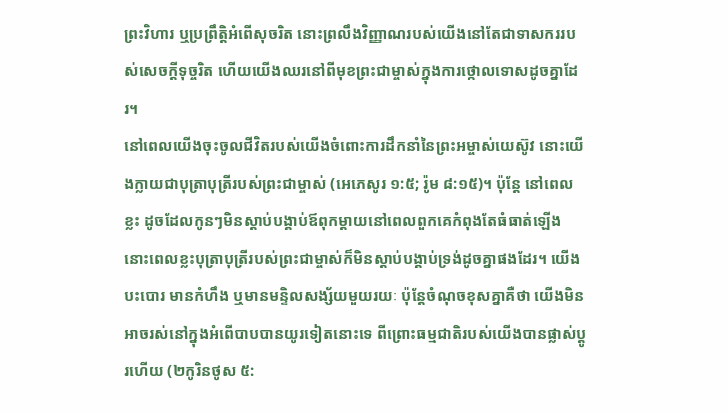ព្រះវិហារ ឬប្រព្រឹត្តិអំពើសុចរិត នោះព្រលឹងវិញ្ញាណរបស់យើងនៅតែជាទាសកររបស់សេចក្ដីទុច្ចរិត ហើយយើងឈរនៅពីមុខព្រះជាម្ចាស់ក្នុងការថ្កោលទោសដូចគ្នាដែរ។
នៅពេលយើងចុះចូលជីវិតរបស់យើងចំពោះការដឹកនាំនៃព្រះអម្ចាស់យេស៊ូវ នោះយើងក្លាយជាបុត្រាបុត្រីរបស់ព្រះជាម្ចាស់ (អេភេសូរ ១:៥; រ៉ូម ៨:១៥)។ ប៉ុន្តែ នៅពេលខ្លះ ដូចដែលកូនៗមិនស្ដាប់បង្គាប់ឪពុកម្ដាយនៅពេលពួកគេកំពុងតែធំធាត់ឡើង នោះពេលខ្លះបុត្រាបុត្រីរបស់ព្រះជាម្ចាស់ក៏មិនស្ដាប់បង្គាប់ទ្រង់ដូចគ្នាផងដែរ។ យើងបះបោរ មានកំហឹង ឬមានមន្ទិលសង្ស័យមួយរយៈ ប៉ុន្តែចំណុចខុសគ្នាគឺថា យើងមិនអាចរស់នៅក្នុងអំពើបាបបានយូរទៀតនោះទេ ពីព្រោះធម្មជាតិរបស់យើងបានផ្លាស់ប្ដូរហើយ (២កូរិនថូស ៥: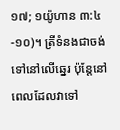១៧; ១យ៉ូហាន ៣:៤-១០)។ ត្រីទំនងជាចង់ទៅនៅលើឆ្នេរ ប៉ុន្តែនៅពេលដែលវាទៅ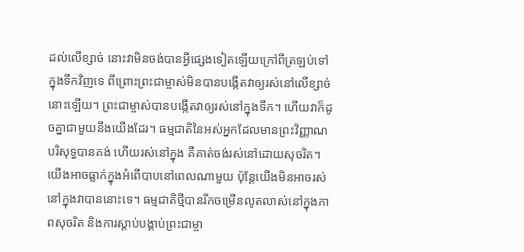ដល់លើខ្សាច់ នោះវាមិនចង់បានអ្វីផ្សេងទៀតឡើយក្រៅពីត្រឡប់ទៅក្នុងទឹកវិញទេ ពីព្រោះព្រះជាម្ចាស់មិនបានបង្កើតវាឲ្យរស់នៅលើខ្សាច់នោះឡើយ។ ព្រះជាម្ចាស់បានបង្កើតវាឲ្យរស់នៅក្នុងទឹក។ ហើយវាក៏ដូចគ្នាជាមួយនឹងយើងដែរ។ ធម្មជាតិនៃអស់អ្នកដែលមានព្រះវិញ្ញាណបរិសុទ្ធបានគង់ ហើយរស់នៅក្នុង គឺគាត់ចង់រស់នៅដោយសុចរិត។ យើងអាចធ្លាក់ក្នុងអំពើបាបនៅពេលណាមួយ ប៉ុន្តែយើងមិនអាចរស់នៅក្នុងវាបាននោះទេ។ ធម្មជាតិថ្មីបានរីកចម្រើនលូតលាស់នៅក្នុងភាពសុចរិត និងការស្ដាប់បង្គាប់ព្រះជាម្ចា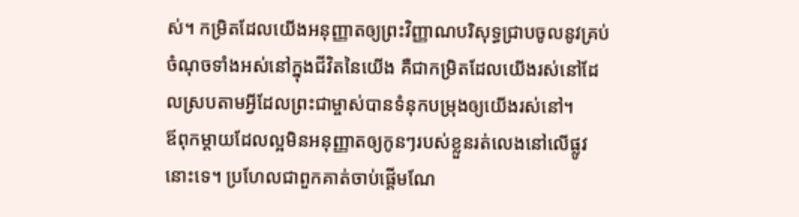ស់។ កម្រិតដែលយើងអនុញ្ញាតឲ្យព្រះវិញ្ញាណបរិសុទ្ធជ្រាបចូលនូវគ្រប់ចំណុចទាំងអស់នៅក្នុងជីវិតនៃយើង គឺជាកម្រិតដែលយើងរស់នៅដែលស្របតាមអ្វីដែលព្រះជាម្ចាស់បានទំនុកបម្រុងឲ្យយើងរស់នៅ។
ឪពុកម្ដាយដែលល្អមិនអនុញ្ញាតឲ្យកូនៗរបស់ខ្លួនរត់លេងនៅលើផ្លូវនោះទេ។ ប្រហែលជាពួកគាត់ចាប់ផ្ដើមណែ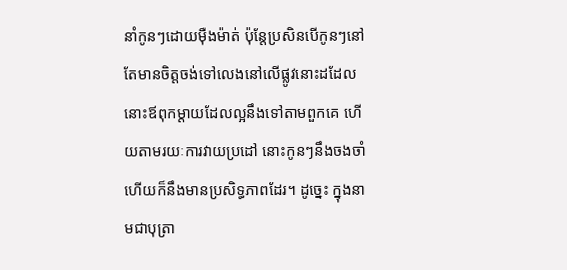នាំកូនៗដោយម៉ឺងម៉ាត់ ប៉ុន្តែប្រសិនបើកូនៗនៅតែមានចិត្តចង់ទៅលេងនៅលើផ្លូវនោះដដែល នោះឪពុកម្ដាយដែលល្អនឹងទៅតាមពួកគេ ហើយតាមរយៈការវាយប្រដៅ នោះកូនៗនឹងចងចាំ ហើយក៏នឹងមានប្រសិទ្ធភាពដែរ។ ដូច្នេះ ក្នុងនាមជាបុត្រា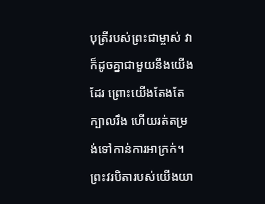បុត្រីរបស់ព្រះជាម្ចាស់ វាក៏ដូចគ្នាជាមួយនឹងយើងដែរ ព្រោះយើងតែងតែក្បាលរឹង ហើយរត់តម្រង់ទៅកាន់ការអាក្រក់។ ព្រះវរបិតារបស់យើងយា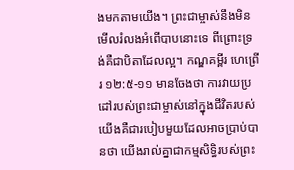ងមកតាមយើង។ ព្រះជាម្ចាស់នឹងមិនមើលរំលងអំពើបាបនោះទេ ពីព្រោះទ្រង់គឺជាបិតាដែលល្អ។ កណ្ឌគម្ពីរ ហេព្រើរ ១២:៥-១១ មានចែងថា ការវាយប្រដៅរបស់ព្រះជាម្ចាស់នៅក្នុងជីវិតរបស់យើងគឺជារបៀបមួយដែលអាចប្រាប់បានថា យើងរាល់គ្នាជាកម្មសិទ្ធិរបស់ព្រះ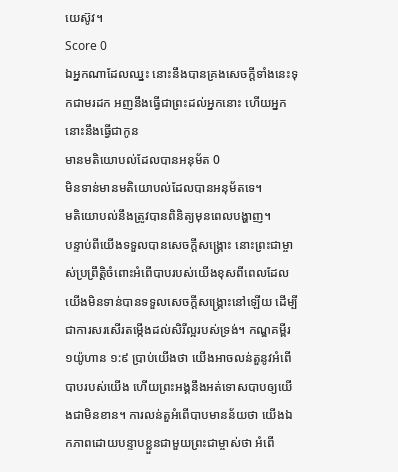យេស៊ូវ។
Score 0
ឯអ្នកណាដែលឈ្នះ នោះនឹងបានគ្រងសេចក្ដីទាំងនេះទុកជាមរដក អញនឹងធ្វើជាព្រះដល់អ្នកនោះ ហើយអ្នកនោះនឹងធ្វើជាកូន
មានមតិយោបល់ដែលបានអនុម័ត 0
មិនទាន់មានមតិយោបល់ដែលបានអនុម័តទេ។
មតិយោបល់នឹងត្រូវបានពិនិត្យមុនពេលបង្ហាញ។
បន្ទាប់ពីយើងទទួលបានសេចក្ដីសង្គ្រោះ នោះព្រះជាម្ចាស់ប្រព្រឹត្តិចំពោះអំពើបាបរបស់យើងខុសពីពេលដែលយើងមិនទាន់បានទទួលសេចក្ដីសង្គ្រោះនៅឡើយ ដើម្បីជាការសរសើរតម្កើងដល់សិរីល្អរបស់ទ្រង់។ កណ្ឌគម្ពីរ ១យ៉ូហាន ១:៩ ប្រាប់យើងថា យើងអាចលន់តួនូវអំពើបាបរបស់យើង ហើយព្រះអង្គនឹងអត់ទោសបាបឲ្យយើងជាមិនខាន។ ការលន់តួអំពើបាបមានន័យថា យើងឯកភាពដោយបន្ទាបខ្លួនជាមួយព្រះជាម្ចាស់ថា អំពើ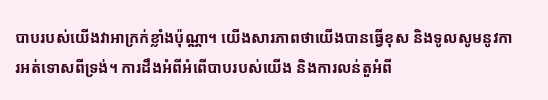បាបរបស់យើងវាអាក្រក់ខ្លាំងប៉ុណ្ណា។ យើងសារភាពថាយើងបានធ្វើខុស និងទូលសូមនូវការអត់ទោសពីទ្រង់។ ការដឹងអំពីអំពើបាបរបស់យើង និងការលន់តួអំពី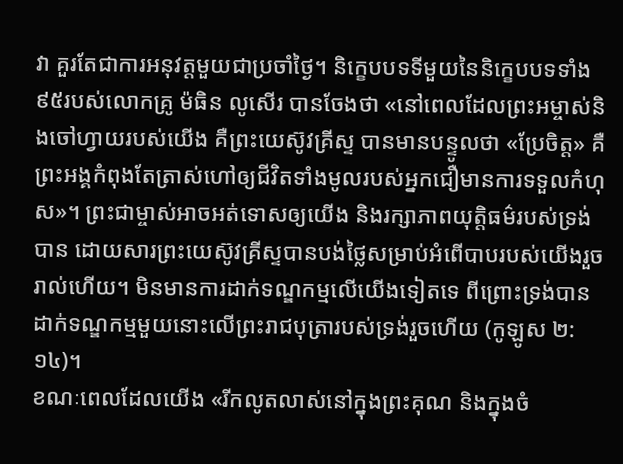វា គួរតែជាការអនុវត្តមួយជាប្រចាំថ្ងៃ។ និក្ខេបបទទីមួយនៃនិក្ខេបបទទាំង៩៥របស់លោកគ្រូ ម៉ធិន លូសើរ បានចែងថា «នៅពេលដែលព្រះអម្ចាស់និងចៅហ្វាយរបស់យើង គឺព្រះយេស៊ូវគ្រីស្ទ បានមានបន្ទូលថា «ប្រែចិត្ត» គឺព្រះអង្គកំពុងតែត្រាស់ហៅឲ្យជីវិតទាំងមូលរបស់អ្នកជឿមានការទទួលកំហុស»។ ព្រះជាម្ចាស់អាចអត់ទោសឲ្យយើង និងរក្សាភាពយុត្តិធម៌របស់ទ្រង់បាន ដោយសារព្រះយេស៊ូវគ្រីស្ទបានបង់ថ្លៃសម្រាប់អំពើបាបរបស់យើងរួចរាល់ហើយ។ មិនមានការដាក់ទណ្ឌកម្មលើយើងទៀតទេ ពីព្រោះទ្រង់បានដាក់ទណ្ឌកម្មមួយនោះលើព្រះរាជបុត្រារបស់ទ្រង់រួចហើយ (កូឡូស ២:១៤)។
ខណៈពេលដែលយើង «រីកលូតលាស់នៅក្នុងព្រះគុណ និងក្នុងចំ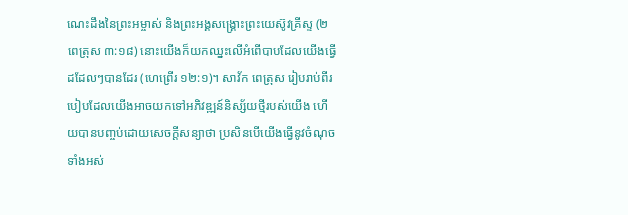ណេះដឹងនៃព្រះអម្ចាស់ និងព្រះអង្គសង្គ្រោះព្រះយេស៊ូវគ្រីស្ទ (២ពេត្រុស ៣:១៨) នោះយើងក៏យកឈ្នះលើអំពើបាបដែលយើងធ្វើដដែលៗបានដែរ (ហេព្រើរ ១២:១)។ សាវ័ក ពេត្រុស រៀបរាប់ពីរបៀបដែលយើងអាចយកទៅអភិវឌ្ឍន៍និស្ស័យថ្មីរបស់យើង ហើយបានបញ្ចប់ដោយសេចក្ដីសន្យាថា ប្រសិនបើយើងធ្វើនូវចំណុចទាំងអស់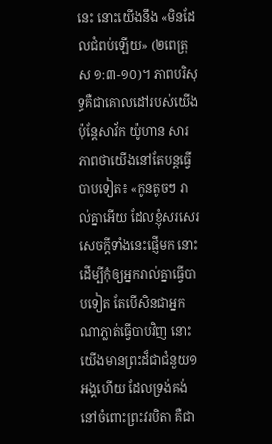នេះ នោះយើងនឹង «មិនដែលជំពប់ឡើយ» (២ពេត្រុស ១:៣-១០)។ ភាពបរិសុទ្ធគឺជាគោលដៅរបស់យើង ប៉ុន្តែសាវ័ក យ៉ូហាន សារភាពថាយើងនៅតែបន្តធ្វើបាបទៀត៖ «កូនតូចៗ រាល់គ្នាអើយ ដែលខ្ញុំសរសេរសេចក្តីទាំងនេះផ្ញើមក នោះដើម្បីកុំឲ្យអ្នករាល់គ្នាធ្វើបាបទៀត តែបើសិនជាអ្នកណាភ្លាត់ធ្វើបាបវិញ នោះយើងមានព្រះដ៏ជាជំនួយ១អង្គហើយ ដែលទ្រង់គង់នៅចំពោះព្រះវរបិតា គឺជា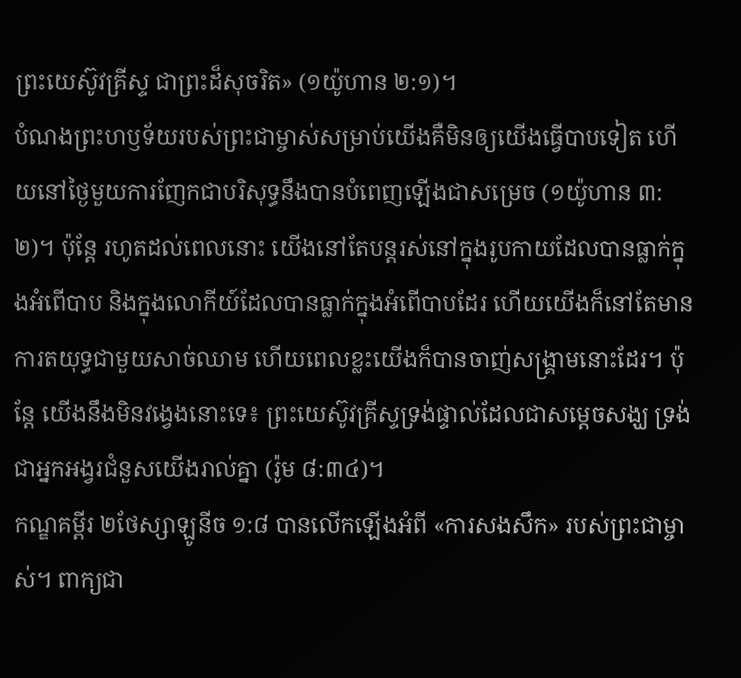ព្រះយេស៊ូវគ្រីស្ទ ជាព្រះដ៏សុចរិត» (១យ៉ូហាន ២:១)។
បំណងព្រះហឫទ័យរបស់ព្រះជាម្ចាស់សម្រាប់យើងគឺមិនឲ្យយើងធ្វើបាបទៀត ហើយនៅថ្ងៃមួយការញែកជាបរិសុទ្ធនឹងបានបំពេញឡើងជាសម្រេច (១យ៉ូហាន ៣:២)។ ប៉ុន្តែ រហូតដល់ពេលនោះ យើងនៅតែបន្តរស់នៅក្នុងរូបកាយដែលបានធ្លាក់ក្នុងអំពើបាប និងក្នុងលោកីយ៍ដែលបានធ្លាក់ក្នុងអំពើបាបដែរ ហើយយើងក៏នៅតែមានការតយុទ្ធជាមួយសាច់ឈាម ហើយពេលខ្លះយើងក៏បានចាញ់សង្គ្រាមនោះដែរ។ ប៉ុន្តែ យើងនឹងមិនវង្វេងនោះទេ៖ ព្រះយេស៊ូវគ្រីស្ទទ្រង់ផ្ទាល់ដែលជាសម្ដេចសង្ឃ ទ្រង់ជាអ្នកអង្វរជំនួសយើងរាល់គ្នា (រ៉ូម ៨:៣៤)។
កណ្ឌគម្ពីរ ២ថែស្សាឡូនីច ១:៨ បានលើកឡើងអំពី «ការសងសឹក» របស់ព្រះជាម្ចាស់។ ពាក្យជា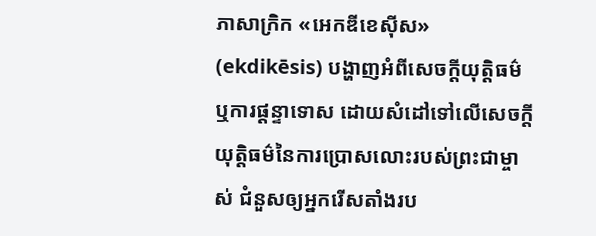ភាសាក្រិក «អេកឌីខេស៊ីស» (ekdikēsis) បង្ហាញអំពីសេចក្ដីយុត្តិធម៌ ឬការផ្ដន្ទាទោស ដោយសំដៅទៅលើសេចក្ដីយុត្តិធម៌នៃការប្រោសលោះរបស់ព្រះជាម្ចាស់ ជំនួសឲ្យអ្នករើសតាំងរប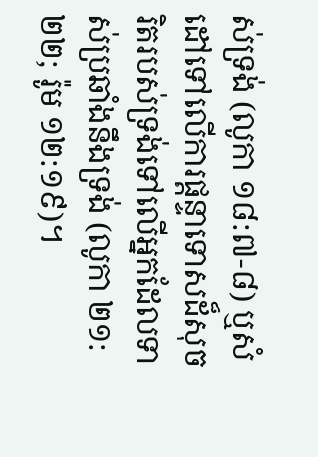ស់ទ្រង់ (លូកា ១៨:៧-៨) ឬសំដៅទៅលើការផ្ដន្ទាទោសដ៏សុចរិតរបស់ទ្រង់ទៅលើអ្នកដែលទាស់ប្រឆាំងនឹងទ្រង់ (លូកា ២១:២២; រ៉ូម ១២:១៩)។